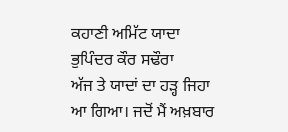ਕਹਾਣੀ ਅਮਿੱਟ ਯਾਦਾ
ਭੁਪਿੰਦਰ ਕੌਰ ਸਢੌਰਾ
ਅੱਜ ਤੇ ਯਾਦਾਂ ਦਾ ਹੜ੍ਹ ਜਿਹਾ ਆ ਗਿਆ। ਜਦੋਂ ਮੈਂ ਅਖ਼ਬਾਰ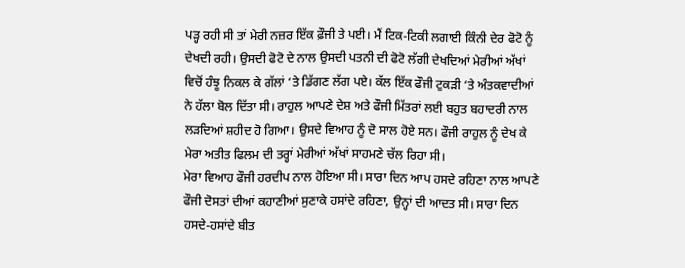ਪੜ੍ਹ ਰਹੀ ਸੀ ਤਾਂ ਮੇਰੀ ਨਜ਼ਰ ਇੱਕ ਫ਼ੌਜੀ ਤੇ ਪਈ। ਮੈਂ ਟਿਕ-ਟਿਕੀ ਲਗਾਈ ਕਿੰਨੀ ਦੇਰ ਫੋਟੋ ਨੂੰ ਦੇਖਦੀ ਰਹੀ। ਉਸਦੀ ਫੋਟੋ ਦੇ ਨਾਲ ਉਸਦੀ ਪਤਨੀ ਦੀ ਫੋਟੋ ਲੱਗੀ ਦੇਖਦਿਆਂ ਮੇਰੀਆਂ ਅੱਖਾਂ ਵਿਚੋਂ ਹੰਝੂ ਨਿਕਲ ਕੇ ਗੱਲਾਂ ‘ਤੇ ਡਿੱਗਣ ਲੱਗ ਪਏ। ਕੱਲ ਇੱਕ ਫੌਜੀ ਟੁਕੜੀ ‘ਤੇ ਅੰਤਕਵਾਦੀਆਂ ਨੇ ਹੱਲਾ ਬੋਲ ਦਿੱਤਾ ਸੀ। ਰਾਹੁਲ ਆਪਣੇ ਦੇਸ਼ ਅਤੇ ਫੌਜੀ ਮਿੱਤਰਾਂ ਲਈ ਬਹੁਤ ਬਹਾਦਰੀ ਨਾਲ ਲੜਦਿਆਂ ਸ਼ਹੀਦ ਹੋ ਗਿਆ। ਉਸਦੇ ਵਿਆਹ ਨੂੰ ਦੋ ਸਾਲ ਹੋਏ ਸਨ। ਫੌਜੀ ਰਾਹੁਲ ਨੂੰ ਦੇਖ ਕੇ ਮੇਰਾ ਅਤੀਤ ਫਿਲਮ ਦੀ ਤਰ੍ਹਾਂ ਮੇਰੀਆਂ ਅੱਖਾਂ ਸਾਹਮਣੇ ਚੱਲ ਰਿਹਾ ਸੀ।
ਮੇਰਾ ਵਿਆਹ ਫੌਜੀ ਹਰਦੀਪ ਨਾਲ ਹੋਇਆ ਸੀ। ਸਾਰਾ ਦਿਨ ਆਪ ਹਸਦੇ ਰਹਿਣਾ ਨਾਲ ਆਪਣੇ ਫੌਜੀ ਦੋਸਤਾਂ ਦੀਆਂ ਕਹਾਣੀਆਂ ਸੁਣਾਕੇ ਹਸਾਂਦੇ ਰਹਿਣਾ, ਉਨ੍ਹਾਂ ਦੀ ਆਦਤ ਸੀ। ਸਾਰਾ ਦਿਨ ਹਸਦੇ-ਹਸਾਂਦੇ ਬੀਤ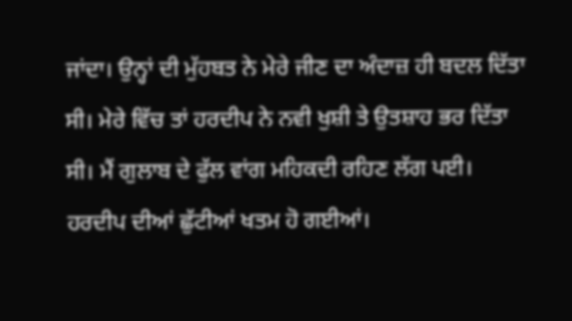ਜਾਂਦਾ। ਉਨ੍ਹਾਂ ਦੀ ਮੁੱਹਬਤ ਨੇ ਮੇਰੇ ਜੀਣ ਦਾ ਅੰਦਾਜ਼ ਹੀ ਬਦਲ ਦਿੱਤਾ ਸੀ। ਮੇਰੇ ਵਿੱਚ ਤਾਂ ਹਰਦੀਪ ਨੇ ਨਵੀ ਖੁਸ਼ੀ ਤੇ ਉਤਸ਼ਾਹ ਭਰ ਦਿੱਤਾ ਸੀ। ਮੈਂ ਗੁਲਾਬ ਦੇ ਫੁੱਲ ਵਾਂਗ ਮਹਿਕਦੀ ਰਹਿਣ ਲੱਗ ਪਈ।
ਹਰਦੀਪ ਦੀਆਂ ਛੁੱਟੀਆਂ ਖਤਮ ਹੋ ਗਈਆਂ।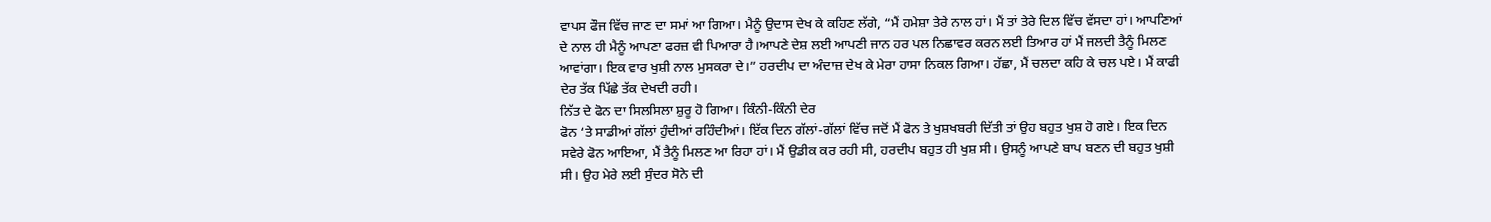ਵਾਪਸ ਫੌਜ ਵਿੱਚ ਜਾਣ ਦਾ ਸਮਾਂ ਆ ਗਿਆ। ਮੈਨੂੰ ਉਦਾਸ ਦੇਖ ਕੇ ਕਹਿਣ ਲੱਗੇ, “ਮੈਂ ਹਮੇਸ਼ਾ ਤੇਰੇ ਨਾਲ ਹਾਂ। ਮੈਂ ਤਾਂ ਤੇਰੇ ਦਿਲ ਵਿੱਚ ਵੱਸਦਾ ਹਾਂ। ਆਪਣਿਆਂ ਦੇ ਨਾਲ ਹੀ ਮੈਨੂੰ ਆਪਣਾ ਫਰਜ਼ ਵੀ ਪਿਆਰਾ ਹੈ।ਆਪਣੇ ਦੇਸ਼ ਲਈ ਆਪਣੀ ਜਾਨ ਹਰ ਪਲ ਨਿਛਾਵਰ ਕਰਨ ਲਈ ਤਿਆਰ ਹਾਂ ਮੈਂ ਜਲਦੀ ਤੈਨੂੰ ਮਿਲਣ ਆਵਾਂਗਾ। ਇਕ ਵਾਰ ਖੁਸ਼ੀ ਨਾਲ ਮੁਸਕਰਾ ਦੇ।” ਹਰਦੀਪ ਦਾ ਅੰਦਾਜ਼ ਦੇਖ ਕੇ ਮੇਰਾ ਹਾਸਾ ਨਿਕਲ ਗਿਆ। ਹੱਛਾ, ਮੈਂ ਚਲਦਾ ਕਹਿ ਕੇ ਚਲ ਪਏ। ਮੈਂ ਕਾਫੀ ਦੇਰ ਤੱਕ ਪਿੱਛੇ ਤੱਕ ਦੇਖਦੀ ਰਹੀ।
ਨਿੱਤ ਦੇ ਫੋਨ ਦਾ ਸਿਲਸਿਲਾ ਸ਼ੁਰੂ ਹੋ ਗਿਆ। ਕਿੰਨੀ-ਕਿੰਨੀ ਦੇਰ
ਫੋਨ ‘ਤੇ ਸਾਡੀਆਂ ਗੱਲਾਂ ਹੁੰਦੀਆਂ ਰਹਿੰਦੀਆਂ। ਇੱਕ ਦਿਨ ਗੱਲਾਂ-ਗੱਲਾਂ ਵਿੱਚ ਜਦੋਂ ਮੈਂ ਫੋਨ ਤੇ ਖੁਸ਼ਖਬਰੀ ਦਿੱਤੀ ਤਾਂ ਉਹ ਬਹੁਤ ਖੁਸ਼ ਹੋ ਗਏ। ਇਕ ਦਿਨ ਸਵੇਰੇ ਫੋਨ ਆਇਆ, ਮੈਂ ਤੈਨੂੰ ਮਿਲਣ ਆ ਰਿਹਾ ਹਾਂ। ਮੈਂ ਉਡੀਕ ਕਰ ਰਹੀ ਸੀ, ਹਰਦੀਪ ਬਹੁਤ ਹੀ ਖੁਸ਼ ਸੀ। ਉਸਨੂੰ ਆਪਣੇ ਬਾਪ ਬਣਨ ਦੀ ਬਹੁਤ ਖੁਸ਼ੀ ਸੀ। ਉਹ ਮੇਰੇ ਲਈ ਸੁੰਦਰ ਸੋਨੇ ਦੀ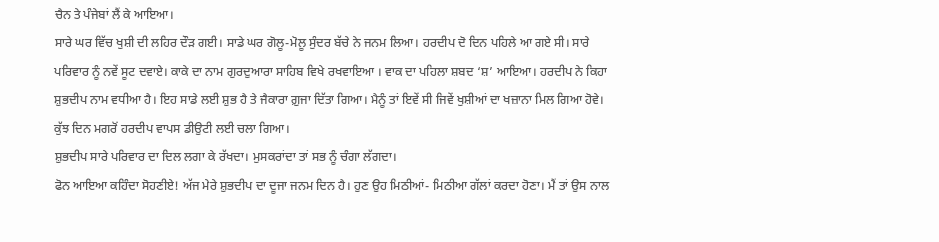ਚੈਨ ਤੇ ਪੰਜੇਬਾਂ ਲੈਂ ਕੇ ਆਇਆ।
ਸਾਰੇ ਘਰ ਵਿੱਚ ਖੁਸ਼ੀ ਦੀ ਲਹਿਰ ਦੌੜ ਗਈ। ਸਾਡੇ ਘਰ ਗੋਲੂ-ਮੋਲੂ ਸੁੰਦਰ ਬੱਚੇ ਨੇ ਜਨਮ ਲਿਆ। ਹਰਦੀਪ ਦੋ ਦਿਨ ਪਹਿਲੇ ਆ ਗਏ ਸੀ। ਸਾਰੇ ਪਰਿਵਾਰ ਨੂੰ ਨਵੇਂ ਸੂਟ ਦਵਾਏ। ਕਾਕੇ ਦਾ ਨਾਮ ਗੁਰਦੁਆਰਾ ਸਾਹਿਬ ਵਿਖੇ ਰਖਵਾਇਆ । ਵਾਕ ਦਾ ਪਹਿਲਾ ਸ਼ਬਦ ‘ਸ਼’ ਆਇਆ। ਹਰਦੀਪ ਨੇ ਕਿਹਾ ਸ਼ੁਭਦੀਪ ਨਾਮ ਵਧੀਆ ਹੈ। ਇਹ ਸਾਡੇ ਲਈ ਸ਼ੁਭ ਹੈ ਤੇ ਜੈਕਾਰਾ ਗ਼ੁਜਾ ਦਿੱਤਾ ਗਿਆ। ਮੈਨੂੰ ਤਾਂ ਇਵੇਂ ਸੀ ਜਿਵੇਂ ਖੁਸ਼ੀਆਂ ਦਾ ਖਜ਼ਾਨਾ ਮਿਲ ਗਿਆ ਹੋਵੇ। ਕੁੱਝ ਦਿਨ ਮਗਰੋਂ ਹਰਦੀਪ ਵਾਪਸ ਡੀਉਟੀ ਲਈ ਚਲਾ ਗਿਆ।
ਸ਼ੁਭਦੀਪ ਸਾਰੇ ਪਰਿਵਾਰ ਦਾ ਦਿਲ ਲਗਾ ਕੇ ਰੱਖਦਾ। ਮੁਸਕਰਾਂਦਾ ਤਾਂ ਸਭ ਨੂੰ ਚੰਗਾ ਲੱਗਦਾ।
ਫੋਨ ਆਇਆ ਕਹਿੰਦਾ ਸੋਹਣੀਏ! ਅੱਜ ਮੇਰੇ ਸ਼ੁਭਦੀਪ ਦਾ ਦੂਜਾ ਜਨਮ ਦਿਨ ਹੈ। ਹੁਣ ਉਹ ਮਿਠੀਆਂ- ਮਿਠੀਆ ਗੱਲਾਂ ਕਰਦਾ ਹੋਣਾ। ਮੈਂ ਤਾਂ ਉਸ ਨਾਲ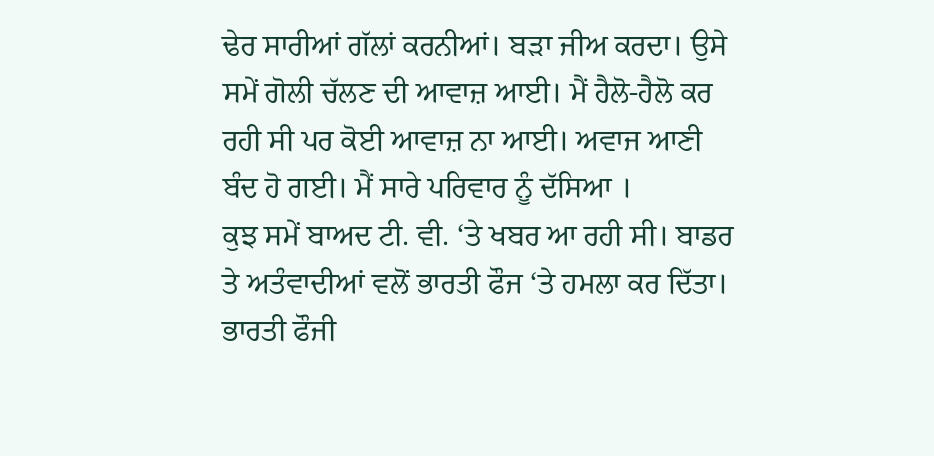ਢੇਰ ਸਾਰੀਆਂ ਗੱਲਾਂ ਕਰਨੀਆਂ। ਬੜਾ ਜੀਅ ਕਰਦਾ। ਉਸੇ ਸਮੇਂ ਗੋਲੀ ਚੱਲਣ ਦੀ ਆਵਾਜ਼ ਆਈ। ਮੈਂ ਹੈਲੋ-ਹੈਲੋ ਕਰ ਰਹੀ ਸੀ ਪਰ ਕੋਈ ਆਵਾਜ਼ ਨਾ ਆਈ। ਅਵਾਜ ਆਣੀ ਬੰਦ ਹੋ ਗਈ। ਮੈਂ ਸਾਰੇ ਪਰਿਵਾਰ ਨੂੰ ਦੱਸਿਆ ।
ਕੁਝ ਸਮੇਂ ਬਾਅਦ ਟੀ. ਵੀ. ‘ਤੇ ਖਬਰ ਆ ਰਹੀ ਸੀ। ਬਾਡਰ ਤੇ ਅਤੰਵਾਦੀਆਂ ਵਲੋਂ ਭਾਰਤੀ ਫੌਜ ‘ਤੇ ਹਮਲਾ ਕਰ ਦਿੱਤਾ। ਭਾਰਤੀ ਫੌਜੀ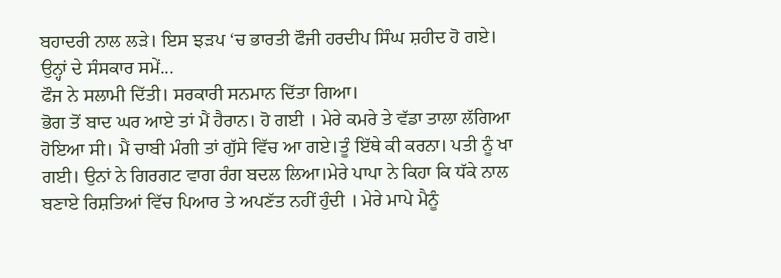ਬਹਾਦਰੀ ਨਾਲ ਲੜੇ। ਇਸ ਝੜਪ ‘ਚ ਭਾਰਤੀ ਫੌਜੀ ਹਰਦੀਪ ਸਿੰਘ ਸ਼ਹੀਦ ਹੋ ਗਏ।
ਉਨ੍ਹਾਂ ਦੇ ਸੰਸਕਾਰ ਸਮੇਂ...
ਫੌਜ ਨੇ ਸਲਾਮੀ ਦਿੱਤੀ। ਸਰਕਾਰੀ ਸਨਮਾਨ ਦਿੱਤਾ ਗਿਆ।
ਭੋਗ ਤੋਂ ਬਾਦ ਘਰ ਆਏ ਤਾਂ ਮੈਂ ਹੈਰਾਨ। ਹੋ ਗਈ । ਮੇਰੇ ਕਮਰੇ ਤੇ ਵੱਡਾ ਤਾਲਾ ਲੱਗਿਆ ਹੋਇਆ ਸੀ। ਮੈਂ ਚਾਬੀ ਮੰਗੀ ਤਾਂ ਗੁੱਸੇ ਵਿੱਚ ਆ ਗਏ।ਤੂੰ ਇੱਥੇ ਕੀ ਕਰਨਾ। ਪਤੀ ਨੂੰ ਖਾ ਗਈ। ਉਨਾਂ ਨੇ ਗਿਰਗਟ ਵਾਗ ਰੰਗ ਬਦਲ ਲਿਆ।ਮੇਰੇ ਪਾਪਾ ਨੇ ਕਿਹਾ ਕਿ ਧੱਕੇ ਨਾਲ ਬਣਾਏ ਰਿਸ਼ਤਿਆਂ ਵਿੱਚ ਪਿਆਰ ਤੇ ਅਪਣੱਤ ਨਹੀਂ ਹੁੰਦੀ । ਮੇਰੇ ਮਾਪੇ ਮੈਨੂੰ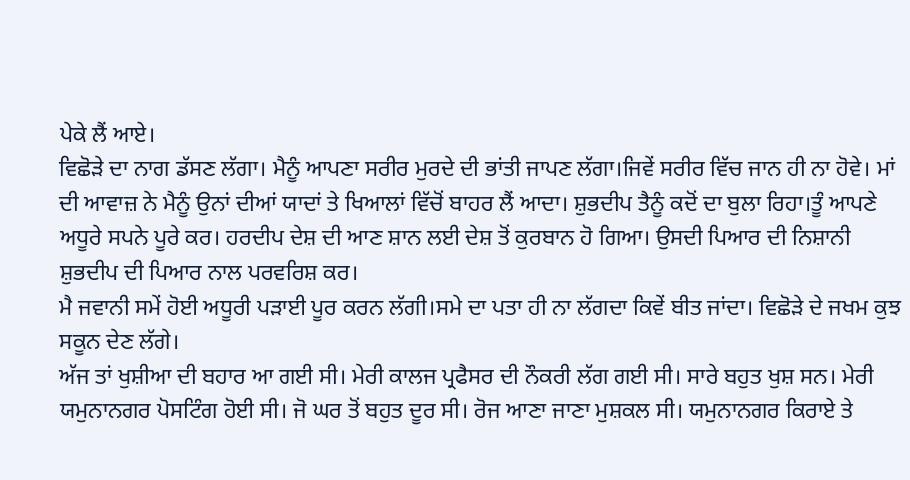ਪੇਕੇ ਲੈਂ ਆਏ।
ਵਿਛੋੜੇ ਦਾ ਨਾਗ ਡੱਸਣ ਲੱਗਾ। ਮੈਨੂੰ ਆਪਣਾ ਸਰੀਰ ਮੁਰਦੇ ਦੀ ਭਾਂਤੀ ਜਾਪਣ ਲੱਗਾ।ਜਿਵੇਂ ਸਰੀਰ ਵਿੱਚ ਜਾਨ ਹੀ ਨਾ ਹੋਵੇ। ਮਾਂ ਦੀ ਆਵਾਜ਼ ਨੇ ਮੈਨੂੰ ਉਨਾਂ ਦੀਆਂ ਯਾਦਾਂ ਤੇ ਖਿਆਲਾਂ ਵਿੱਚੋਂ ਬਾਹਰ ਲੈਂ ਆਦਾ। ਸ਼ੁਭਦੀਪ ਤੈਨੂੰ ਕਦੋਂ ਦਾ ਬੁਲਾ ਰਿਹਾ।ਤੂੰ ਆਪਣੇ ਅਧੂਰੇ ਸਪਨੇ ਪੂਰੇ ਕਰ। ਹਰਦੀਪ ਦੇਸ਼ ਦੀ ਆਣ ਸ਼ਾਨ ਲਈ ਦੇਸ਼ ਤੋਂ ਕੁਰਬਾਨ ਹੋ ਗਿਆ। ਉਸਦੀ ਪਿਆਰ ਦੀ ਨਿਸ਼ਾਨੀ ਸ਼ੁਭਦੀਪ ਦੀ ਪਿਆਰ ਨਾਲ ਪਰਵਰਿਸ਼ ਕਰ।
ਮੈ ਜਵਾਨੀ ਸਮੇਂ ਹੋਈ ਅਧੂਰੀ ਪੜਾਈ ਪੂਰ ਕਰਨ ਲੱਗੀ।ਸਮੇ ਦਾ ਪਤਾ ਹੀ ਨਾ ਲੱਗਦਾ ਕਿਵੇਂ ਬੀਤ ਜਾਂਦਾ। ਵਿਛੋੜੇ ਦੇ ਜਖਮ ਕੁਝ ਸਕੂਨ ਦੇਣ ਲੱਗੇ।
ਅੱਜ ਤਾਂ ਖੁਸ਼ੀਆ ਦੀ ਬਹਾਰ ਆ ਗਈ ਸੀ। ਮੇਰੀ ਕਾਲਜ ਪ੍ਰਫੈਸਰ ਦੀ ਨੌਕਰੀ ਲੱਗ ਗਈ ਸੀ। ਸਾਰੇ ਬਹੁਤ ਖੁਸ਼ ਸਨ। ਮੇਰੀ ਯਮੁਨਾਨਗਰ ਪੋਸਟਿੰਗ ਹੋਈ ਸੀ। ਜੋ ਘਰ ਤੋਂ ਬਹੁਤ ਦੂਰ ਸੀ। ਰੋਜ ਆਣਾ ਜਾਣਾ ਮੁਸ਼ਕਲ ਸੀ। ਯਮੁਨਾਨਗਰ ਕਿਰਾਏ ਤੇ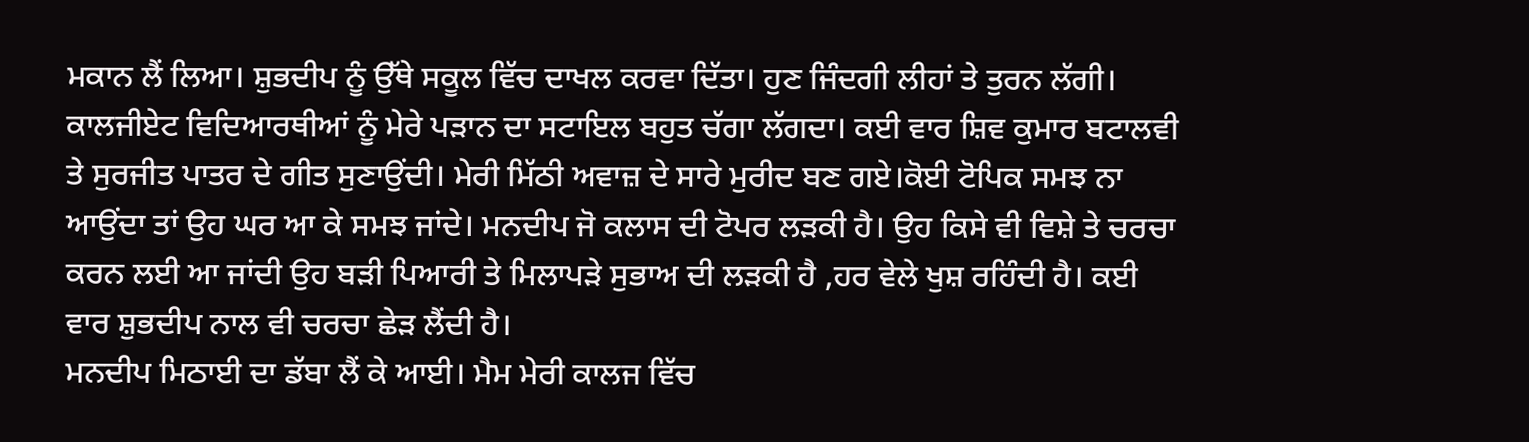ਮਕਾਨ ਲੈਂ ਲਿਆ। ਸ਼ੁਭਦੀਪ ਨੂੰ ਉੱਥੇ ਸਕੂਲ ਵਿੱਚ ਦਾਖਲ ਕਰਵਾ ਦਿੱਤਾ। ਹੁਣ ਜਿੰਦਗੀ ਲੀਹਾਂ ਤੇ ਤੁਰਨ ਲੱਗੀ।
ਕਾਲਜੀਏਟ ਵਿਦਿਆਰਥੀਆਂ ਨੂੰ ਮੇਰੇ ਪੜਾਨ ਦਾ ਸਟਾਇਲ ਬਹੁਤ ਚੱਗਾ ਲੱਗਦਾ। ਕਈ ਵਾਰ ਸ਼ਿਵ ਕੁਮਾਰ ਬਟਾਲਵੀ ਤੇ ਸੁਰਜੀਤ ਪਾਤਰ ਦੇ ਗੀਤ ਸੁਣਾਉਂਦੀ। ਮੇਰੀ ਮਿੱਠੀ ਅਵਾਜ਼ ਦੇ ਸਾਰੇ ਮੁਰੀਦ ਬਣ ਗਏ।ਕੋਈ ਟੋਪਿਕ ਸਮਝ ਨਾ ਆਉਂਦਾ ਤਾਂ ਉਹ ਘਰ ਆ ਕੇ ਸਮਝ ਜਾਂਦੇ। ਮਨਦੀਪ ਜੋ ਕਲਾਸ ਦੀ ਟੋਪਰ ਲੜਕੀ ਹੈ। ਉਹ ਕਿਸੇ ਵੀ ਵਿਸ਼ੇ ਤੇ ਚਰਚਾ ਕਰਨ ਲਈ ਆ ਜਾਂਦੀ ਉਹ ਬੜੀ ਪਿਆਰੀ ਤੇ ਮਿਲਾਪੜੇ ਸੁਭਾਅ ਦੀ ਲੜਕੀ ਹੈ ,ਹਰ ਵੇਲੇ ਖੁਸ਼ ਰਹਿੰਦੀ ਹੈ। ਕਈ ਵਾਰ ਸ਼ੁਭਦੀਪ ਨਾਲ ਵੀ ਚਰਚਾ ਛੇੜ ਲੈਂਦੀ ਹੈ।
ਮਨਦੀਪ ਮਿਠਾਈ ਦਾ ਡੱਬਾ ਲੈਂ ਕੇ ਆਈ। ਮੈਮ ਮੇਰੀ ਕਾਲਜ ਵਿੱਚ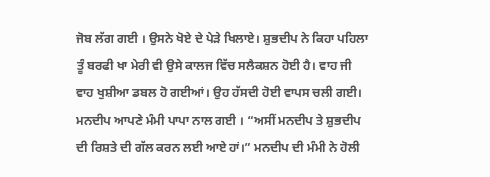ਜੋਬ ਲੱਗ ਗਈ । ਉਸਨੇ ਖੋਏ ਦੇ ਪੇੜੇ ਖਿਲਾਏ। ਸ਼ੁਭਦੀਪ ਨੇ ਕਿਹਾ ਪਹਿਲਾ ਤੂੰ ਬਰਫੀ ਖਾ ਮੇਰੀ ਵੀ ਉਸੇ ਕਾਲਜ ਵਿੱਚ ਸਲੈਕਸ਼ਨ ਹੋਈ ਹੈ। ਵਾਹ ਜੀ ਵਾਹ ਖੁਸ਼ੀਆ ਡਬਲ ਹੋ ਗਈਆਂ। ਉਹ ਹੱਸਦੀ ਹੋਈ ਵਾਪਸ ਚਲੀ ਗਈ।
ਮਨਦੀਪ ਆਪਣੇ ਮੰਮੀ ਪਾਪਾ ਨਾਲ ਗਈ । “ਅਸੀਂ ਮਨਦੀਪ ਤੇ ਸ਼ੁਭਦੀਪ ਦੀ ਰਿਸ਼ਤੇ ਦੀ ਗੱਲ ਕਰਨ ਲਈ ਆਏ ਹਾਂ।” ਮਨਦੀਪ ਦੀ ਮੰਮੀ ਨੇ ਹੋਲੀ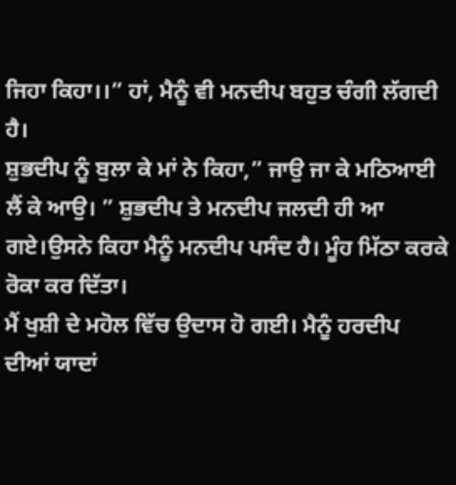ਜਿਹਾ ਕਿਹਾ।।” ਹਾਂ, ਮੈਨੂੰ ਵੀ ਮਨਦੀਪ ਬਹੁਤ ਚੰਗੀ ਲੱਗਦੀ ਹੈ।
ਸ਼ੁਭਦੀਪ ਨੂੰ ਬੁਲਾ ਕੇ ਮਾਂ ਨੇ ਕਿਹਾ,” ਜਾਉ ਜਾ ਕੇ ਮਠਿਆਈ ਲੈਂ ਕੇ ਆਉ। ” ਸ਼ੁਭਦੀਪ ਤੇ ਮਨਦੀਪ ਜਲਦੀ ਹੀ ਆ ਗਏ।ਉਸਨੇ ਕਿਹਾ ਮੈਨੂੰ ਮਨਦੀਪ ਪਸੰਦ ਹੈ। ਮੂੰਹ ਮਿੱਠਾ ਕਰਕੇ ਰੋਕਾ ਕਰ ਦਿੱਤਾ।
ਮੈਂ ਖੁਸ਼ੀ ਦੇ ਮਹੋਲ ਵਿੱਚ ਉਦਾਸ ਹੋ ਗਈ। ਮੈਨੂੰ ਹਰਦੀਪ ਦੀਆਂ ਯਾਦਾਂ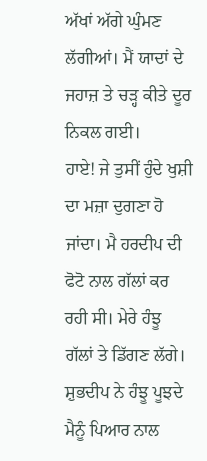ਅੱਖਾਂ ਅੱਗੇ ਘੁੰਮਣ ਲੱਗੀਆਂ। ਮੈਂ ਯਾਦਾਂ ਦੇ ਜਹਾਜ਼ ਤੇ ਚੜ੍ਹ ਕੀਤੇ ਦੂਰ ਨਿਕਲ ਗਈ।
ਹਾਏ! ਜੇ ਤੁਸੀਂ ਹੁੰਦੇ ਖੁਸ਼ੀ ਦਾ ਮਜ਼ਾ ਦੁਗਣਾ ਹੋ ਜਾਂਦਾ। ਮੈ ਹਰਦੀਪ ਦੀ ਫੋਟੋ ਨਾਲ ਗੱਲਾਂ ਕਰ ਰਹੀ ਸੀ। ਮੇਰੇ ਹੰਝੂ ਗੱਲਾਂ ਤੇ ਡਿੱਗਣ ਲੱਗੇ। ਸ਼ੁਭਦੀਪ ਨੇ ਹੰਝੂ ਪੂਝਦੇ ਮੈਨੂੰ ਪਿਆਰ ਨਾਲ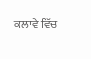ਕਲਾਵੇ ਵਿੱਚ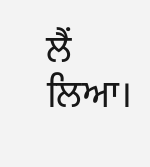ਲੈਂ ਲਿਆ।